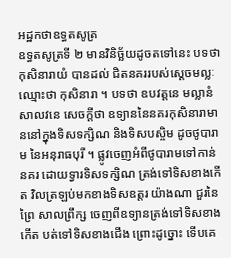អដ្ឋកថាឧទ្ធតសូត្រ
ឧទ្ធតសូត្រទី ២ មានវិនិច្ឆ័យដូចតទៅនេះ បទថា កុសិនារាយំ បានដល់ ជិតនគររបស់ស្តេចមល្លៈ ឈ្មោះថា កុសិនារា ។ បទថា ឧបវត្តនេ មល្លានំ សាលវនេ សេចក្តីថា ឧទ្យាននៃនគរកុសិនារាមាននៅក្នុងទិសទក្សិណ និងទិសបស្ចិម ដូចថូបារាម នៃអនុរាធបុរី ។ ផ្លូវចេញអំពីថូបារាមទៅកាន់នគរ ដោយទ្វារទិសទក្សិណ ត្រង់ទៅទិសខាងកើត វិលត្រឡប់មកខាងទិសឧត្តរ យ៉ាងណា ជួរនៃព្រៃ សាលព្រឹក្ស ចេញពីឧទ្យានត្រង់ទៅទិសខាងកើត បត់ទៅទិសខាងជើង ព្រោះដូច្នោះ ទើបគេ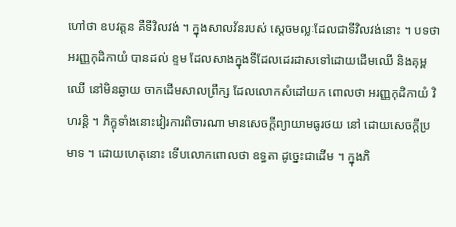ហៅថា ឧបវត្តន គឺទីវិលវង់ ។ ក្នុងសាលវ័នរបស់ ស្តេចមល្លៈដែលជាទីវិលវង់នោះ ។ បទថា អរញ្ញកុដិកាយំ បានដល់ ខ្ទម ដែលសាងក្នុងទីដែលដេរដាសទៅដោយដើមឈើ និងគុម្ពឈើ នៅមិនឆ្ងាយ ចាកដើមសាលព្រឹក្ស ដែលលោកសំដៅយក ពោលថា អរញ្ញកុដិកាយំ វិហរន្តិ ។ ភិក្ខុទាំងនោះវៀរការពិចារណា មានសេចក្តីព្យាយាមធូរថយ នៅ ដោយសេចក្តីប្រមាទ ។ ដោយហេតុនោះ ទើបលោកពោលថា ឧទ្ធតា ដូច្នេះជាដើម ។ ក្នុងភិ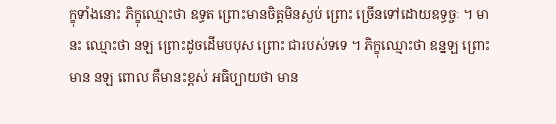ក្ខុទាំងនោះ ភិក្ខុឈ្មោះថា ឧទ្ធត ព្រោះមានចិត្តមិនស្ងប់ ព្រោះ ច្រើនទៅដោយឧទ្ធច្ចៈ ។ មានះ ឈ្មោះថា នឡ ព្រោះដូចដើមបបុស ព្រោះ ជារបស់ទទេ ។ ភិក្ខុឈ្មោះថា ឧន្នឡ ព្រោះមាន នឡ ពោល គឺមានះខ្ពស់ អធិប្បាយថា មាន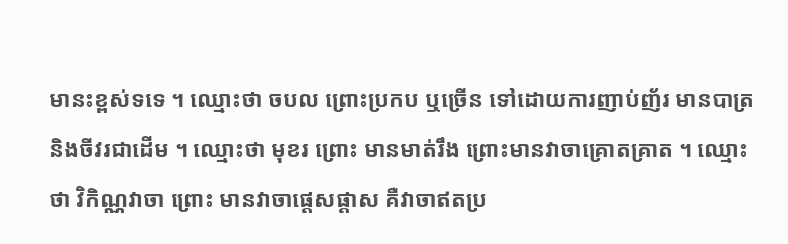មានះខ្ពស់ទទេ ។ ឈ្មោះថា ចបល ព្រោះប្រកប ឬច្រើន ទៅដោយការញាប់ញ័រ មានបាត្រ និងចីវរជាដើម ។ ឈ្មោះថា មុខរ ព្រោះ មានមាត់រឹង ព្រោះមានវាចាគ្រោតគ្រាត ។ ឈ្មោះថា វិកិណ្ណវាចា ព្រោះ មានវាចាផ្តេសផ្តាស គឺវាចាឥតប្រ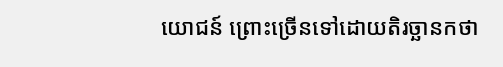យោជន៍ ព្រោះច្រើនទៅដោយតិរច្ឆានកថា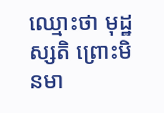ឈ្មោះថា មុដ្ឋស្សតិ ព្រោះមិនមា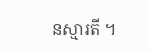នស្មារតី ។